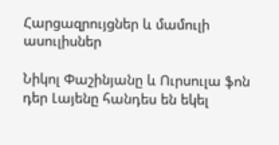Հարցազրույցներ և մամուլի ասուլիսներ

Նիկոլ Փաշինյանը և Ուրսուլա ֆոն դեր Լայենը հանդես են եկել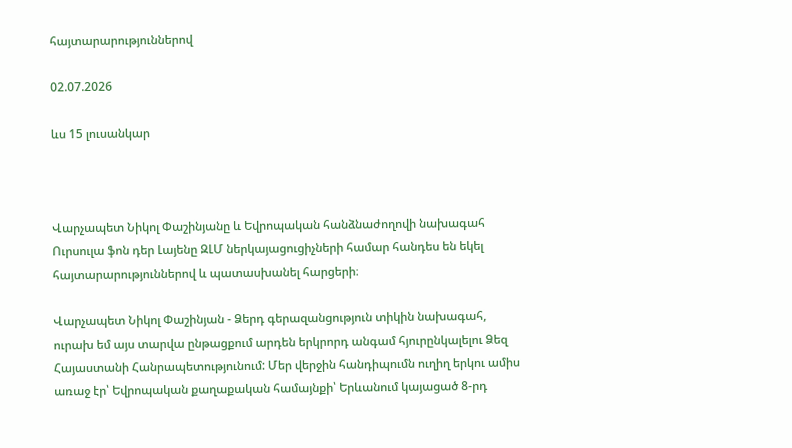հայտարարություններով

02.07.2026

ևս 15 լուսանկար



Վարչապետ Նիկոլ Փաշինյանը և Եվրոպական հանձնաժողովի նախագահ Ուրսուլա ֆոն դեր Լայենը ԶԼՄ ներկայացուցիչների համար հանդես են եկել հայտարարություններով և պատասխանել հարցերի։

Վարչապետ Նիկոլ Փաշինյան - Ձերդ գերազանցություն տիկին նախագահ, ուրախ եմ այս տարվա ընթացքում արդեն երկրորդ անգամ հյուրընկալելու Ձեզ Հայաստանի Հանրապետությունում: Մեր վերջին հանդիպումն ուղիղ երկու ամիս առաջ էր՝ Եվրոպական քաղաքական համայնքի՝ Երևանում կայացած 8-րդ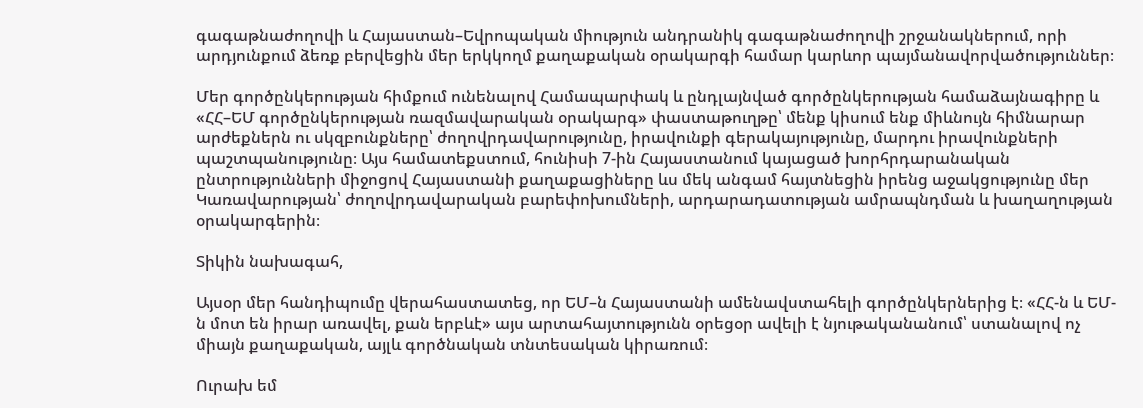գագաթնաժողովի և Հայաստան–Եվրոպական միություն անդրանիկ գագաթնաժողովի շրջանակներում, որի արդյունքում ձեռք բերվեցին մեր երկկողմ քաղաքական օրակարգի համար կարևոր պայմանավորվածություններ։

Մեր գործընկերության հիմքում ունենալով Համապարփակ և ընդլայնված գործընկերության համաձայնագիրը և «ՀՀ–ԵՄ գործընկերության ռազմավարական օրակարգ» փաստաթուղթը՝ մենք կիսում ենք միևնույն հիմնարար արժեքներն ու սկզբունքները՝ ժողովրդավարությունը, իրավունքի գերակայությունը, մարդու իրավունքների պաշտպանությունը։ Այս համատեքստում, հունիսի 7-ին Հայաստանում կայացած խորհրդարանական ընտրությունների միջոցով Հայաստանի քաղաքացիները ևս մեկ անգամ հայտնեցին իրենց աջակցությունը մեր Կառավարության՝ ժողովրդավարական բարեփոխումների, արդարադատության ամրապնդման և խաղաղության օրակարգերին։

Տիկին նախագահ,

Այսօր մեր հանդիպումը վերահաստատեց, որ ԵՄ–ն Հայաստանի ամենավստահելի գործընկերներից է։ «ՀՀ-ն և ԵՄ-ն մոտ են իրար առավել, քան երբևէ» այս արտահայտությունն օրեցօր ավելի է նյութականանում՝ ստանալով ոչ միայն քաղաքական, այլև գործնական տնտեսական կիրառում։

Ուրախ եմ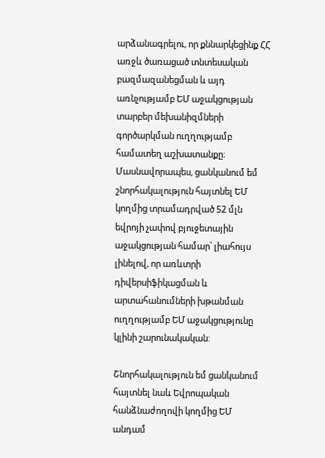արձանագրելու, որ քննարկեցինք ՀՀ առջև ծառացած տնտեսական բազմազանեցման և այդ առնչությամբ ԵՄ աջակցության տարբեր մեխանիզմների գործարկման ուղղությամբ համատեղ աշխատանքը։ Մասնավորապես, ցանկանում եմ շնորհակալություն հայտնել ԵՄ կողմից տրամադրված 52 մլն եվրոյի չափով բյուջետային աջակցության համար՝ լիահույս լինելով, որ առևտրի դիվերսիֆիկացման և արտահանումների խթանման ուղղությամբ ԵՄ աջակցությունը կլինի շարունակական:

Շնորհակալություն եմ ցանկանում հայտնել նաև Եվրոպական հանձնաժողովի կողմից ԵՄ անդամ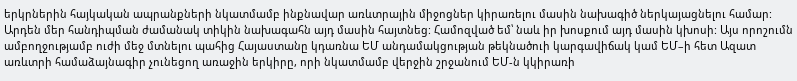երկրներին հայկական ապրանքների նկատմամբ ինքնավար առևտրային միջոցներ կիրառելու մասին նախագիծ ներկայացնելու համար: Արդեն մեր հանդիպման ժամանակ տիկին նախագահն այդ մասին հայտնեց: Համոզված եմ՝ նաև իր խոսքում այդ մասին կխոսի: Այս որոշումն ամբողջությամբ ուժի մեջ մտնելու պահից Հայաստանը կդառնա ԵՄ անդամակցության թեկնածուի կարգավիճակ կամ ԵՄ–ի հետ Ազատ առևտրի համաձայնագիր չունեցող առաջին երկիրը, որի նկատմամբ վերջին շրջանում ԵՄ-ն կկիրառի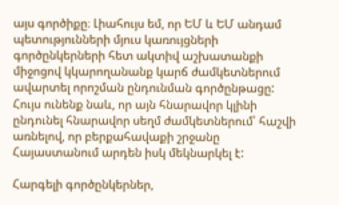այս գործիքը։ Լիահույս եմ, որ ԵՄ և ԵՄ անդամ պետությունների մյուս կառույցների գործընկերների հետ ակտիվ աշխատանքի միջոցով կկարողանանք կարճ ժամկետներում ավարտել որոշման ընդունման գործընթացը: Հույս ունենք նաև, որ այն հնարավոր կլինի ընդունել հնարավոր սեղմ ժամկետներում՝ հաշվի առնելով, որ բերքահավաքի շրջանը Հայաստանում արդեն իսկ մեկնարկել է:

Հարգելի գործընկերներ,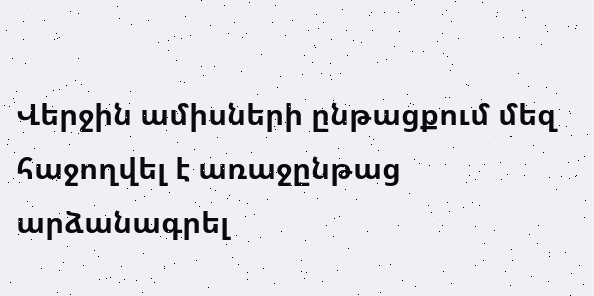Վերջին ամիսների ընթացքում մեզ հաջողվել է առաջընթաց արձանագրել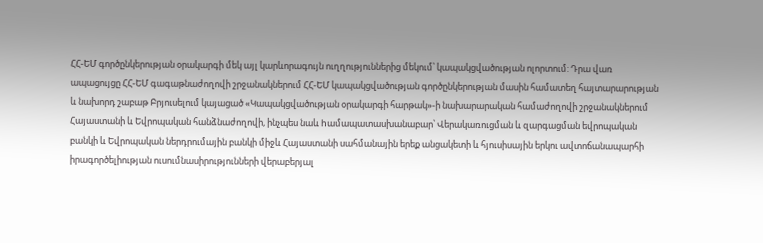ՀՀ-ԵՄ գործընկերության օրակարգի մեկ այլ կարևորագույն ուղղություններից մեկում՝ կապակցվածության ոլորտում: Դրա վառ ապացույցը ՀՀ-ԵՄ գագաթնաժողովի շրջանակներում ՀՀ-ԵՄ կապակցվածության գործընկերության մասին համատեղ հայտարարության և նախորդ շաբաթ Բրյուսելում կայացած «Կապակցվածության օրակարգի հարթակ»-ի նախարարական համաժողովի շրջանակներում Հայաստանի և Եվրոպական հանձնաժողովի, ինչպես նաև hամապատասխանաբար՝ Վերակառուցման և զարգացման եվրոպական բանկի և Եվրոպական ներդրումային բանկի միջև Հայաստանի սահմանային երեք անցակետի և հյուսիսային երկու ավտոճանապարհի իրագործելիության ուսումնասիրությունների վերաբերյալ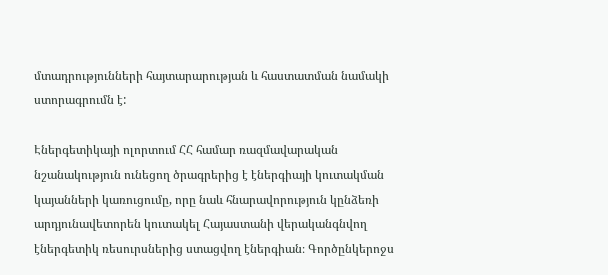մտադրությունների հայտարարության և հաստատման նամակի ստորագրումն է:

Էներգետիկայի ոլորտում ՀՀ համար ռազմավարական նշանակություն ունեցող ծրագրերից է էներգիայի կուտակման կայանների կառուցումը, որը նաև հնարավորություն կընձեռի արդյունավետորեն կուտակել Հայաստանի վերականգնվող էներգետիկ ռեսուրսներից ստացվող էներգիան։ Գործընկերոջս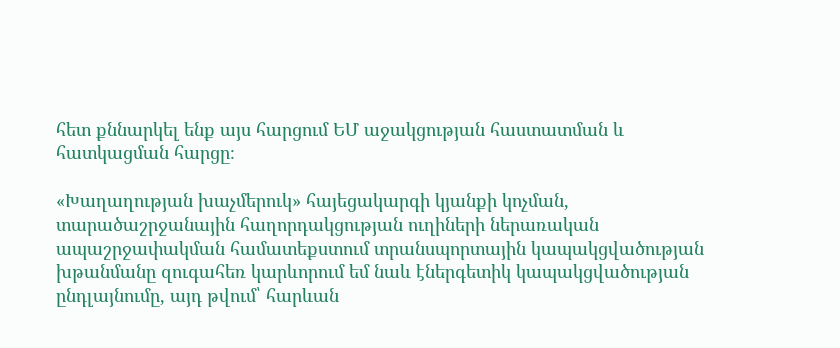հետ քննարկել ենք այս հարցում ԵՄ աջակցության հաստատման և հատկացման հարցը։

«Խաղաղության խաչմերուկ» հայեցակարգի կյանքի կոչման, տարածաշրջանային հաղորդակցության ուղիների ներառական ապաշրջափակման համատեքստում տրանսպորտային կապակցվածության խթանմանը զուգահեռ կարևորում եմ նաև էներգետիկ կապակցվածության ընդլայնումը, այդ թվում՝ հարևան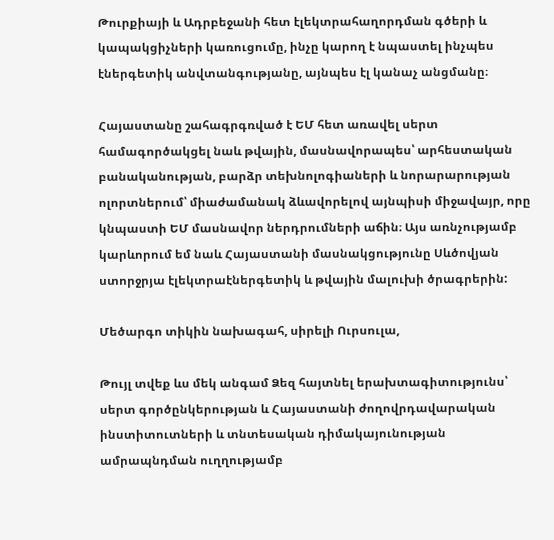Թուրքիայի և Ադրբեջանի հետ էլեկտրահաղորդման գծերի և կապակցիչների կառուցումը, ինչը կարող է նպաստել ինչպես էներգետիկ անվտանգությանը, այնպես էլ կանաչ անցմանը։

Հայաստանը շահագրգռված է ԵՄ հետ առավել սերտ համագործակցել նաև թվային, մասնավորապես՝ արհեստական բանականության, բարձր տեխնոլոգիաների և նորարարության ոլորտներում՝ միաժամանակ ձևավորելով այնպիսի միջավայր, որը կնպաստի ԵՄ մասնավոր ներդրումների աճին։ Այս առնչությամբ կարևորում եմ նաև Հայաստանի մասնակցությունը Սևծովյան ստորջրյա էլեկտրաէներգետիկ և թվային մալուխի ծրագրերին:

Մեծարգո տիկին նախագահ, սիրելի Ուրսուլա,

Թույլ տվեք ևս մեկ անգամ Ձեզ հայտնել երախտագիտությունս՝ սերտ գործընկերության և Հայաստանի ժողովրդավարական ինստիտուտների և տնտեսական դիմակայունության ամրապնդման ուղղությամբ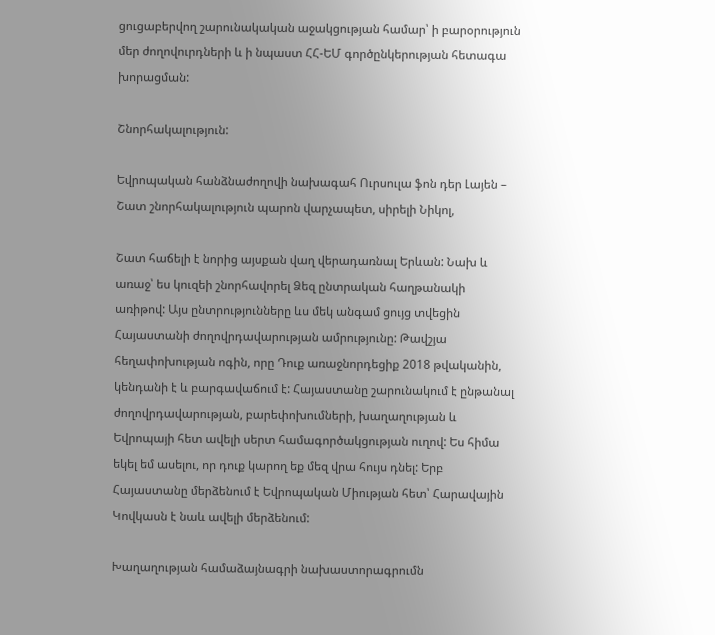ցուցաբերվող շարունակական աջակցության համար՝ ի բարօրություն մեր ժողովուրդների և ի նպաստ ՀՀ-ԵՄ գործընկերության հետագա խորացման:

Շնորհակալություն:

Եվրոպական հանձնաժողովի նախագահ Ուրսուլա ֆոն դեր Լայեն – Շատ շնորհակալություն պարոն վարչապետ, սիրելի Նիկոլ,

Շատ հաճելի է նորից այսքան վաղ վերադառնալ Երևան: Նախ և առաջ՝ ես կուզեի շնորհավորել Ձեզ ընտրական հաղթանակի առիթով: Այս ընտրությունները ևս մեկ անգամ ցույց տվեցին Հայաստանի ժողովրդավարության ամրությունը: Թավշյա հեղափոխության ոգին, որը Դուք առաջնորդեցիք 2018 թվականին, կենդանի է և բարգավաճում է: Հայաստանը շարունակում է ընթանալ ժողովրդավարության, բարեփոխումների, խաղաղության և Եվրոպայի հետ ավելի սերտ համագործակցության ուղով: Ես հիմա եկել եմ ասելու, որ դուք կարող եք մեզ վրա հույս դնել: Երբ Հայաստանը մերձենում է Եվրոպական Միության հետ՝ Հարավային Կովկասն է նաև ավելի մերձենում:

Խաղաղության համաձայնագրի նախաստորագրումն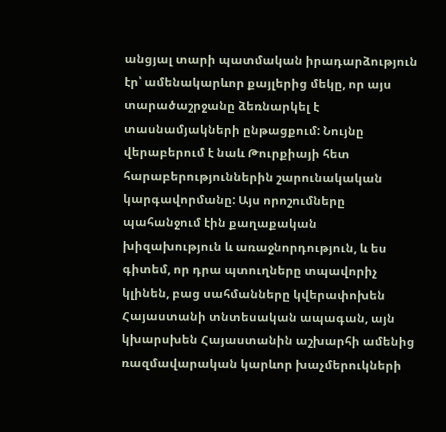անցյալ տարի պատմական իրադարձություն էր՝ ամենակարևոր քայլերից մեկը, որ այս տարածաշրջանը ձեռնարկել է տասնամյակների ընթացքում: Նույնը վերաբերում է նաև Թուրքիայի հետ հարաբերություններին շարունակական կարգավորմանը: Այս որոշումները պահանջում էին քաղաքական խիզախություն և առաջնորդություն, և ես գիտեմ, որ դրա պտուղները տպավորիչ կլինեն, բաց սահմանները կվերափոխեն Հայաստանի տնտեսական ապագան, այն կխարսխեն Հայաստանին աշխարհի ամենից ռազմավարական կարևոր խաչմերուկների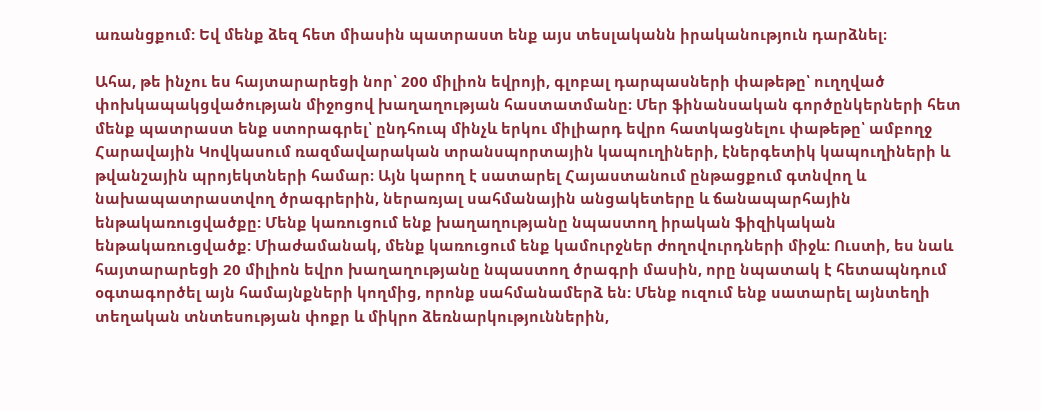առանցքում: Եվ մենք ձեզ հետ միասին պատրաստ ենք այս տեսլականն իրականություն դարձնել։

Ահա, թե ինչու ես հայտարարեցի նոր՝ 200 միլիոն եվրոյի, գլոբալ դարպասների փաթեթը՝ ուղղված փոխկապակցվածության միջոցով խաղաղության հաստատմանը։ Մեր ֆինանսական գործընկերների հետ մենք պատրաստ ենք ստորագրել՝ ընդհուպ մինչև երկու միլիարդ եվրո հատկացնելու փաթեթը՝ ամբողջ Հարավային Կովկասում ռազմավարական տրանսպորտային կապուղիների, էներգետիկ կապուղիների և թվանշային պրոյեկտների համար։ Այն կարող է սատարել Հայաստանում ընթացքում գտնվող և նախապատրաստվող ծրագրերին, ներառյալ սահմանային անցակետերը և ճանապարհային ենթակառուցվածքը: Մենք կառուցում ենք խաղաղությանը նպաստող իրական ֆիզիկական ենթակառուցվածք: Միաժամանակ, մենք կառուցում ենք կամուրջներ ժողովուրդների միջև: Ուստի, ես նաև հայտարարեցի 20 միլիոն եվրո խաղաղությանը նպաստող ծրագրի մասին, որը նպատակ է հետապնդում օգտագործել այն համայնքների կողմից, որոնք սահմանամերձ են: Մենք ուզում ենք սատարել այնտեղի տեղական տնտեսության փոքր և միկրո ձեռնարկություններին,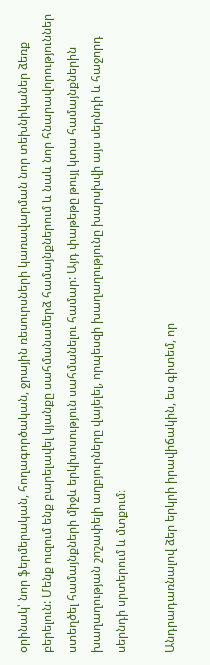օրինակ՝ նոր ֆերմերական, հողագործական, ջրային ռեսուրսների կառավարման նոր տեխնիկաներ ձեռք բերելուն: Մենք ուզում ենք բարելավել կյանքը սահմանամերձ համայնքներում և նաև նոր հնարավորություններ ստեղծել համայնքների միջև երկխոսություն սահմանելու համար: Այդ փաթեթը թույլ կտա համայնքներին խաղաղության շոշափելի աղբյուրները վայելել, որպեսզի խաղաղությունը խարսխվի այս սերնդի և հաջորդ սերնդի սրտերում և մտքում։

Անդրադառնալով ձեր երկրի իրավիճակին, ես գիտեմ, որ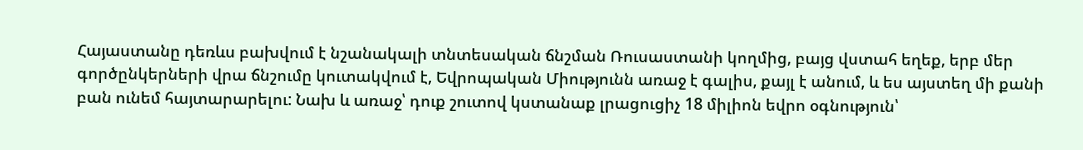Հայաստանը դեռևս բախվում է նշանակալի տնտեսական ճնշման Ռուսաստանի կողմից, բայց վստահ եղեք, երբ մեր գործընկերների վրա ճնշումը կուտակվում է, Եվրոպական Միությունն առաջ է գալիս, քայլ է անում, և ես այստեղ մի քանի բան ունեմ հայտարարելու: Նախ և առաջ՝ դուք շուտով կստանաք լրացուցիչ 18 միլիոն եվրո օգնություն՝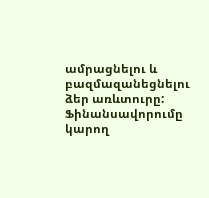ամրացնելու և բազմազանեցնելու ձեր առևտուրը: Ֆինանսավորումը կարող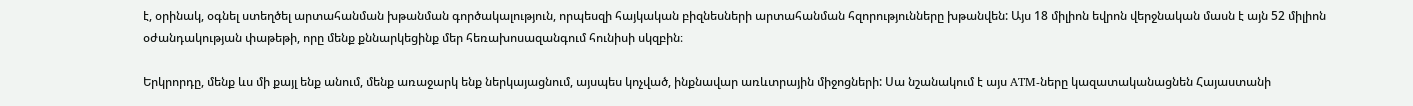է, օրինակ, օգնել ստեղծել արտահանման խթանման գործակալություն, որպեսզի հայկական բիզնեսների արտահանման հզորությունները խթանվեն: Այս 18 միլիոն եվրոն վերջնական մասն է այն 52 միլիոն օժանդակության փաթեթի, որը մենք քննարկեցինք մեր հեռախոսազանգում հունիսի սկզբին։

Երկրորդը, մենք ևս մի քայլ ենք անում, մենք առաջարկ ենք ներկայացնում, այսպես կոչված, ինքնավար առևտրային միջոցների: Սա նշանակում է այս ATM-ները կազատականացնեն Հայաստանի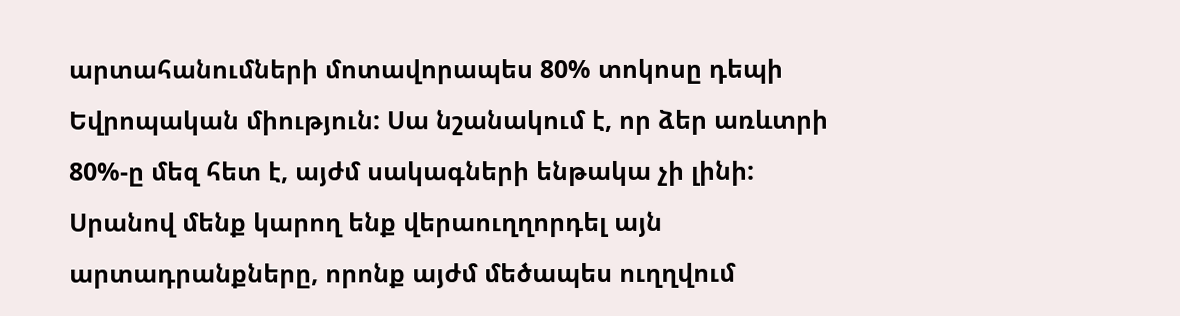արտահանումների մոտավորապես 80% տոկոսը դեպի Եվրոպական միություն: Սա նշանակում է, որ ձեր առևտրի 80%-ը մեզ հետ է, այժմ սակագների ենթակա չի լինի: Սրանով մենք կարող ենք վերաուղղորդել այն արտադրանքները, որոնք այժմ մեծապես ուղղվում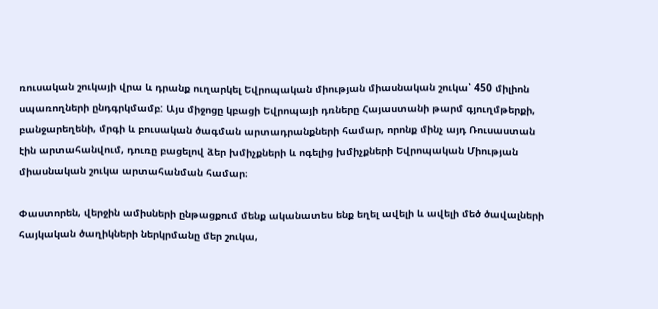ռուսական շուկայի վրա և դրանք ուղարկել Եվրոպական միության միասնական շուկա՝ 450 միլիոն սպառողների ընդգրկմամբ: Այս միջոցը կբացի Եվրոպայի դռները Հայաստանի թարմ գյուղմթերքի, բանջարեղենի, մրգի և բուսական ծագման արտադրանքների համար, որոնք մինչ այդ Ռուսաստան էին արտահանվում, դուռը բացելով ձեր խմիչքների և ոգելից խմիչքների Եվրոպական Միության միասնական շուկա արտահանման համար։

Փաստորեն, վերջին ամիսների ընթացքում մենք ականատես ենք եղել ավելի և ավելի մեծ ծավալների հայկական ծաղիկների ներկրմանը մեր շուկա,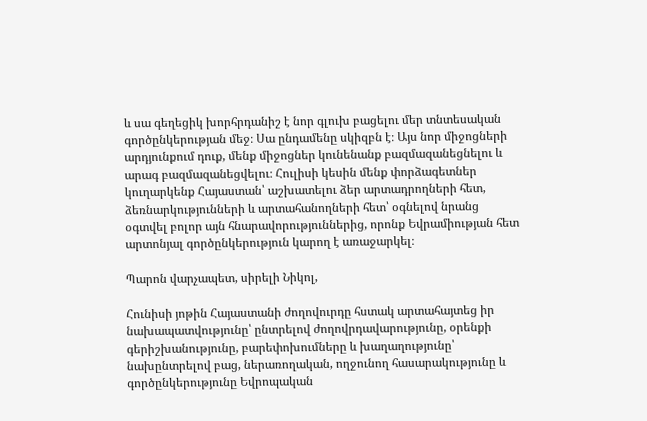և սա գեղեցիկ խորհրդանիշ է նոր գլուխ բացելու մեր տնտեսական գործընկերության մեջ։ Սա ընդամենը սկիզբն է։ Այս նոր միջոցների արդյունքում դուք, մենք միջոցներ կունենանք բազմազանեցնելու և արագ բազմազանեցվելու։ Հուլիսի կեսին մենք փորձագետներ կուղարկենք Հայաստան՝ աշխատելու ձեր արտադրողների հետ, ձեռնարկությունների և արտահանողների հետ՝ օգնելով նրանց օգտվել բոլոր այն հնարավորություններից, որոնք Եվրամիության հետ արտոնյալ գործընկերություն կարող է առաջարկել։

Պարոն վարչապետ, սիրելի Նիկոլ,

Հունիսի յոթին Հայաստանի ժողովուրդը հստակ արտահայտեց իր նախապատվությունը՝ ընտրելով ժողովրդավարությունը, օրենքի գերիշխանությունը, բարեփոխումները և խաղաղությունը՝ նախընտրելով բաց, ներառողական, ողջունող հասարակությունը և գործընկերությունը Եվրոպական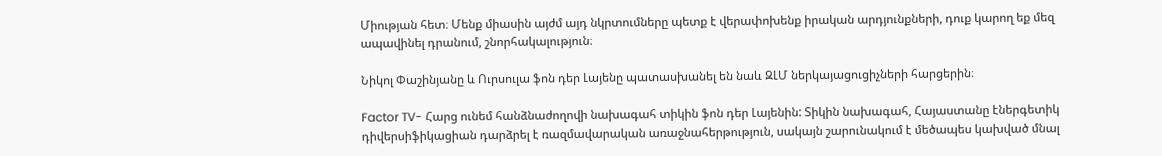Միության հետ։ Մենք միասին այժմ այդ նկրտումները պետք է վերափոխենք իրական արդյունքների, դուք կարող եք մեզ ապավինել դրանում, շնորհակալություն։

Նիկոլ Փաշինյանը և Ուրսուլա ֆոն դեր Լայենը պատասխանել են նաև ԶԼՄ ներկայացուցիչների հարցերին։

Factor TV- Հարց ունեմ հանձնաժողովի նախագահ տիկին ֆոն դեր Լայենին: Տիկին նախագահ, Հայաստանը էներգետիկ դիվերսիֆիկացիան դարձրել է ռազմավարական առաջնահերթություն, սակայն շարունակում է մեծապես կախված մնալ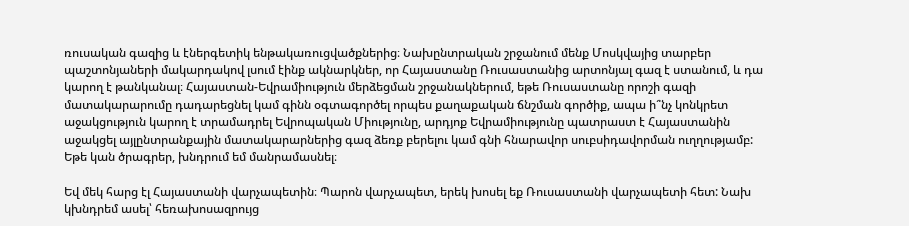ռուսական գազից և էներգետիկ ենթակառուցվածքներից։ Նախընտրական շրջանում մենք Մոսկվայից տարբեր պաշտոնյաների մակարդակով լսում էինք ակնարկներ, որ Հայաստանը Ռուսաստանից արտոնյալ գազ է ստանում, և դա կարող է թանկանալ։ Հայաստան-Եվրամիություն մերձեցման շրջանակներում, եթե Ռուսաստանը որոշի գազի մատակարարումը դադարեցնել կամ գինն օգտագործել որպես քաղաքական ճնշման գործիք, ապա ի՞նչ կոնկրետ աջակցություն կարող է տրամադրել Եվրոպական Միությունը, արդյոք Եվրամիությունը պատրաստ է Հայաստանին աջակցել այլընտրանքային մատակարարներից գազ ձեռք բերելու կամ գնի հնարավոր սուբսիդավորման ուղղությամբ: Եթե կան ծրագրեր, խնդրում եմ մանրամասնել։

Եվ մեկ հարց էլ Հայաստանի վարչապետին։ Պարոն վարչապետ, երեկ խոսել եք Ռուսաստանի վարչապետի հետ: Նախ կխնդրեմ ասել՝ հեռախոսազրույց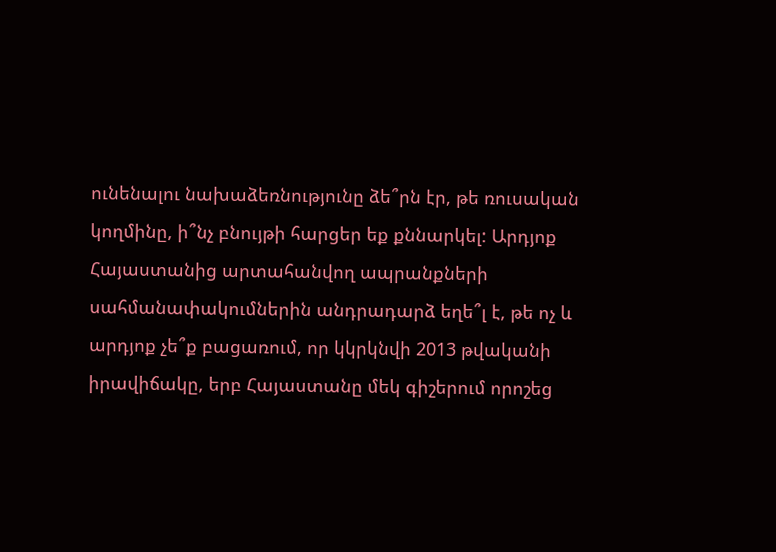ունենալու նախաձեռնությունը ձե՞րն էր, թե ռուսական կողմինը, ի՞նչ բնույթի հարցեր եք քննարկել: Արդյոք Հայաստանից արտահանվող ապրանքների սահմանափակումներին անդրադարձ եղե՞լ է, թե ոչ և արդյոք չե՞ք բացառում, որ կկրկնվի 2013 թվականի իրավիճակը, երբ Հայաստանը մեկ գիշերում որոշեց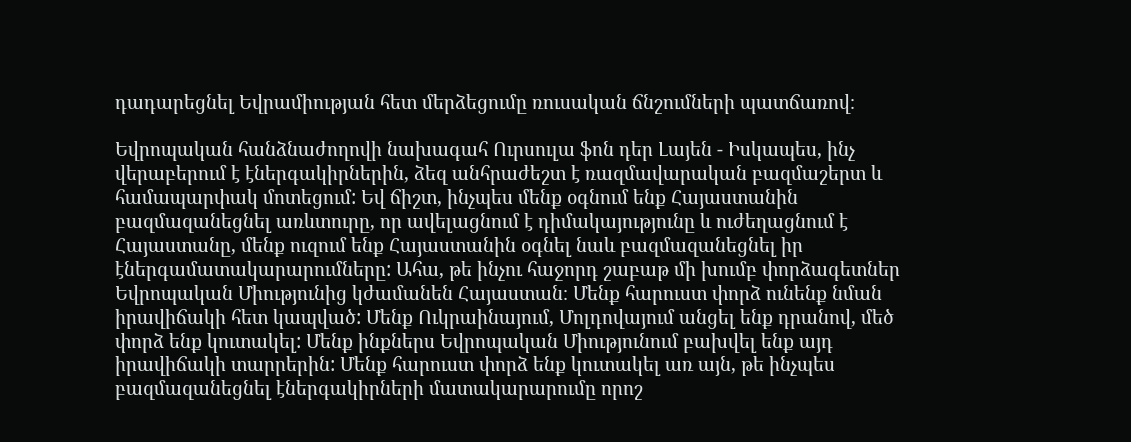դադարեցնել Եվրամիության հետ մերձեցումը ռուսական ճնշումների պատճառով։

Եվրոպական հանձնաժողովի նախագահ Ուրսուլա ֆոն դեր Լայեն - Իսկապես, ինչ վերաբերում է էներգակիրներին, ձեզ անհրաժեշտ է ռազմավարական բազմաշերտ և համապարփակ մոտեցում: Եվ ճիշտ, ինչպես մենք օգնում ենք Հայաստանին բազմազանեցնել առևտուրը, որ ավելացնում է դիմակայությունը և ուժեղացնում է Հայաստանը, մենք ուզում ենք Հայաստանին օգնել նաև բազմազանեցնել իր էներգամատակարարումները: Ահա, թե ինչու հաջորդ շաբաթ մի խումբ փորձագետներ Եվրոպական Միությունից կժամանեն Հայաստան։ Մենք հարուստ փորձ ունենք նման իրավիճակի հետ կապված: Մենք Ուկրաինայում, Մոլդովայում անցել ենք դրանով, մեծ փորձ ենք կուտակել: Մենք ինքներս Եվրոպական Միությունում բախվել ենք այդ իրավիճակի տարրերին: Մենք հարուստ փորձ ենք կուտակել առ այն, թե ինչպես բազմազանեցնել էներգակիրների մատակարարումը որոշ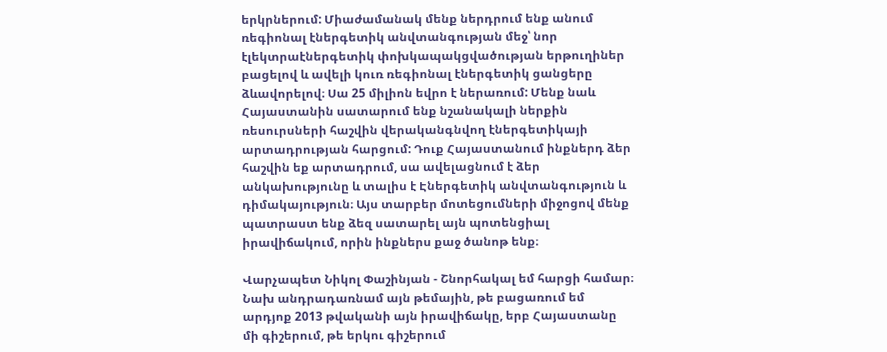երկրներում: Միաժամանակ մենք ներդրում ենք անում ռեգիոնալ էներգետիկ անվտանգության մեջ՝ նոր էլեկտրաէներգետիկ փոխկապակցվածության երթուղիներ բացելով և ավելի կուռ ռեգիոնալ էներգետիկ ցանցերը ձևավորելով։ Սա 25 միլիոն եվրո է ներառում: Մենք նաև Հայաստանին սատարում ենք նշանակալի ներքին ռեսուրսների հաշվին վերականգնվող էներգետիկայի արտադրության հարցում: Դուք Հայաստանում ինքներդ ձեր հաշվին եք արտադրում, սա ավելացնում է ձեր անկախությունը և տալիս է Էներգետիկ անվտանգություն և դիմակայություն։ Այս տարբեր մոտեցումների միջոցով մենք պատրաստ ենք ձեզ սատարել այն պոտենցիալ իրավիճակում, որին ինքներս քաջ ծանոթ ենք։

Վարչապետ Նիկոլ Փաշինյան - Շնորհակալ եմ հարցի համար։ Նախ անդրադառնամ այն թեմային, թե բացառում եմ արդյոք 2013 թվականի այն իրավիճակը, երբ Հայաստանը մի գիշերում, թե երկու գիշերում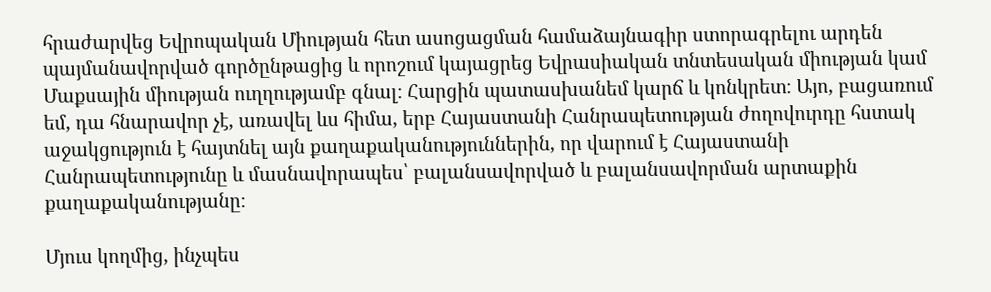հրաժարվեց Եվրոպական Միության հետ ասոցացման համաձայնագիր ստորագրելու արդեն պայմանավորված գործընթացից և որոշում կայացրեց Եվրասիական տնտեսական միության կամ Մաքսային միության ուղղությամբ գնալ։ Հարցին պատասխանեմ կարճ և կոնկրետ։ Այո, բացառում եմ, դա հնարավոր չէ, առավել ևս հիմա, երբ Հայաստանի Հանրապետության ժողովուրդը հստակ աջակցություն է հայտնել այն քաղաքականություններին, որ վարում է Հայաստանի Հանրապետությունը և մասնավորապես՝ բալանսավորված և բալանսավորման արտաքին քաղաքականությանը։

Մյուս կողմից, ինչպես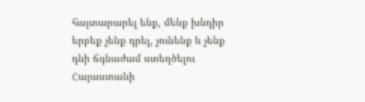հայտարարել ենք, մենք խնդիր երբեք չենք դրել, չունենք և չենք դնի ճգնաժամ ստեղծելու Հայաստանի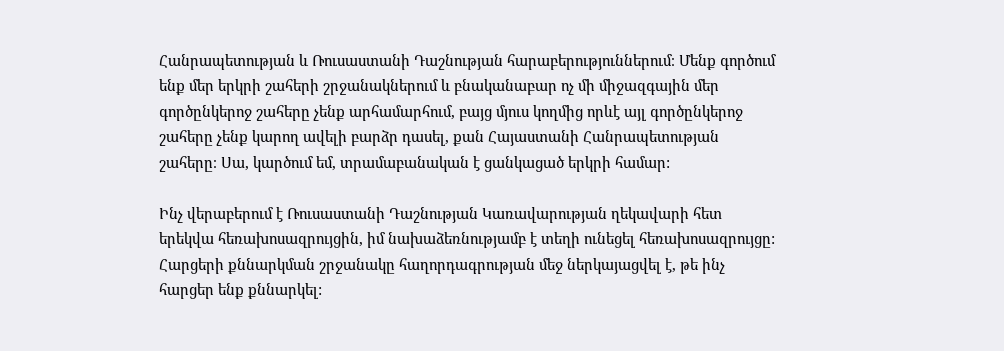Հանրապետության և Ռուսաստանի Դաշնության հարաբերություններում։ Մենք գործում ենք մեր երկրի շահերի շրջանակներում և բնականաբար ոչ մի միջազգային մեր գործընկերոջ շահերը չենք արհամարհում, բայց մյուս կողմից որևէ այլ գործընկերոջ շահերը չենք կարող ավելի բարձր դասել, քան Հայաստանի Հանրապետության շահերը։ Սա, կարծում եմ, տրամաբանական է ցանկացած երկրի համար:

Ինչ վերաբերում է Ռուսաստանի Դաշնության Կառավարության ղեկավարի հետ երեկվա հեռախոսազրույցին, իմ նախաձեռնությամբ է տեղի ունեցել հեռախոսազրույցը: Հարցերի քննարկման շրջանակը հաղորդագրության մեջ ներկայացվել է, թե ինչ հարցեր ենք քննարկել: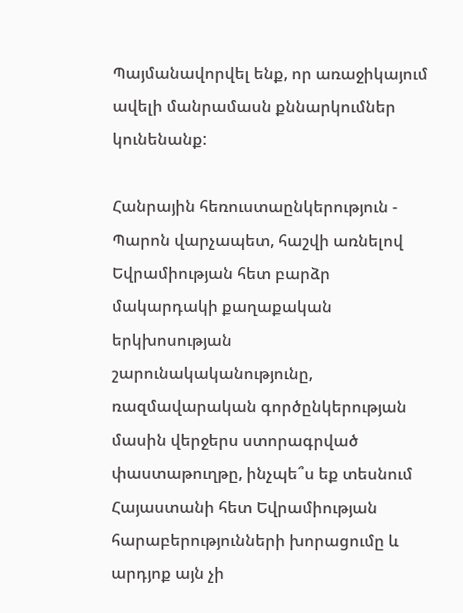Պայմանավորվել ենք, որ առաջիկայում ավելի մանրամասն քննարկումներ կունենանք:

Հանրային հեռուստաընկերություն - Պարոն վարչապետ, հաշվի առնելով Եվրամիության հետ բարձր մակարդակի քաղաքական երկխոսության շարունակականությունը, ռազմավարական գործընկերության մասին վերջերս ստորագրված փաստաթուղթը, ինչպե՞ս եք տեսնում Հայաստանի հետ Եվրամիության հարաբերությունների խորացումը և արդյոք այն չի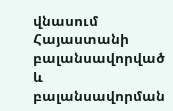վնասում Հայաստանի բալանսավորված և բալանսավորման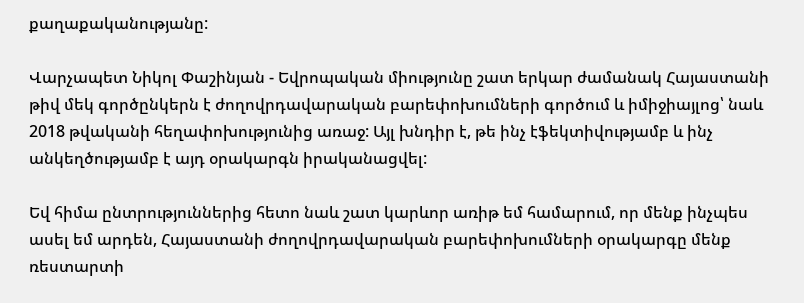քաղաքականությանը:

Վարչապետ Նիկոլ Փաշինյան - Եվրոպական միությունը շատ երկար ժամանակ Հայաստանի թիվ մեկ գործընկերն է ժողովրդավարական բարեփոխումների գործում և իմիջիայլոց՝ նաև 2018 թվականի հեղափոխությունից առաջ: Այլ խնդիր է, թե ինչ էֆեկտիվությամբ և ինչ անկեղծությամբ է այդ օրակարգն իրականացվել:

Եվ հիմա ընտրություններից հետո նաև շատ կարևոր առիթ եմ համարում, որ մենք ինչպես ասել եմ արդեն, Հայաստանի ժողովրդավարական բարեփոխումների օրակարգը մենք ռեստարտի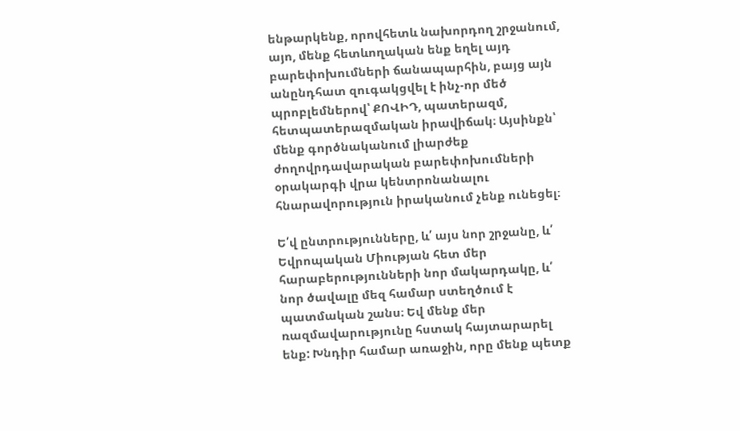ենթարկենք, որովհետև նախորդող շրջանում, այո, մենք հետևողական ենք եղել այդ բարեփոխումների ճանապարհին, բայց այն անընդհատ զուգակցվել է ինչ-որ մեծ պրոբլեմներով՝ ՔՈՎԻԴ, պատերազմ, հետպատերազմական իրավիճակ։ Այսինքն՝ մենք գործնականում լիարժեք ժողովրդավարական բարեփոխումների օրակարգի վրա կենտրոնանալու հնարավորություն իրականում չենք ունեցել։

Ե՛վ ընտրությունները, և՛ այս նոր շրջանը, և՛ Եվրոպական Միության հետ մեր հարաբերությունների նոր մակարդակը, և՛ նոր ծավալը մեզ համար ստեղծում է պատմական շանս։ Եվ մենք մեր ռազմավարությունը հստակ հայտարարել ենք: Խնդիր համար առաջին, որը մենք պետք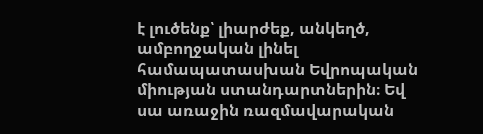է լուծենք՝ լիարժեք, անկեղծ, ամբողջական լինել համապատասխան Եվրոպական միության ստանդարտներին։ Եվ սա առաջին ռազմավարական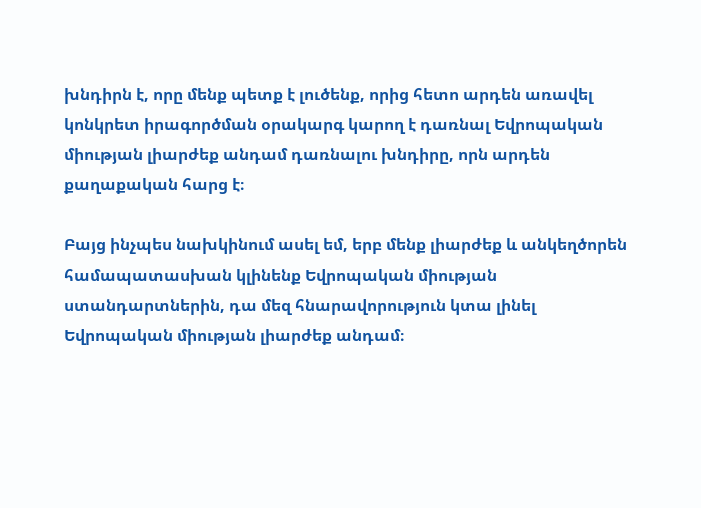խնդիրն է, որը մենք պետք է լուծենք, որից հետո արդեն առավել կոնկրետ իրագործման օրակարգ կարող է դառնալ Եվրոպական միության լիարժեք անդամ դառնալու խնդիրը, որն արդեն քաղաքական հարց է։

Բայց ինչպես նախկինում ասել եմ, երբ մենք լիարժեք և անկեղծորեն համապատասխան կլինենք Եվրոպական միության ստանդարտներին, դա մեզ հնարավորություն կտա լինել Եվրոպական միության լիարժեք անդամ։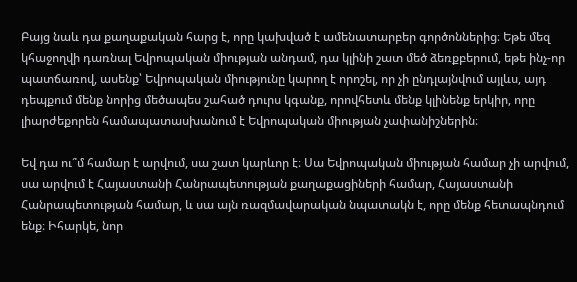Բայց նաև դա քաղաքական հարց է, որը կախված է ամենատարբեր գործոններից։ Եթե մեզ կհաջողվի դառնալ Եվրոպական միության անդամ, դա կլինի շատ մեծ ձեռքբերում, եթե ինչ-որ պատճառով, ասենք՝ Եվրոպական միությունը կարող է որոշել, որ չի ընդլայնվում այլևս, այդ դեպքում մենք նորից մեծապես շահած դուրս կգանք, որովհետև մենք կլինենք երկիր, որը լիարժեքորեն համապատասխանում է Եվրոպական միության չափանիշներին։

Եվ դա ու՞մ համար է արվում, սա շատ կարևոր է։ Սա Եվրոպական միության համար չի արվում, սա արվում է Հայաստանի Հանրապետության քաղաքացիների համար, Հայաստանի Հանրապետության համար, և սա այն ռազմավարական նպատակն է, որը մենք հետապնդում ենք։ Իհարկե, նոր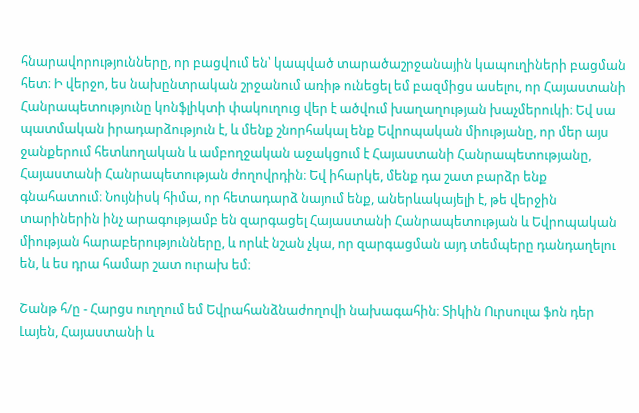հնարավորությունները, որ բացվում են՝ կապված տարածաշրջանային կապուղիների բացման հետ։ Ի վերջո, ես նախընտրական շրջանում առիթ ունեցել եմ բազմիցս ասելու, որ Հայաստանի Հանրապետությունը կոնֆլիկտի փակուղուց վեր է ածվում խաղաղության խաչմերուկի։ Եվ սա պատմական իրադարձություն է, և մենք շնորհակալ ենք Եվրոպական միությանը, որ մեր այս ջանքերում հետևողական և ամբողջական աջակցում է Հայաստանի Հանրապետությանը, Հայաստանի Հանրապետության ժողովրդին։ Եվ իհարկե, մենք դա շատ բարձր ենք գնահատում։ Նույնիսկ հիմա, որ հետադարձ նայում ենք, աներևակայելի է, թե վերջին տարիներին ինչ արագությամբ են զարգացել Հայաստանի Հանրապետության և Եվրոպական միության հարաբերությունները, և որևէ նշան չկա, որ զարգացման այդ տեմպերը դանդաղելու են, և ես դրա համար շատ ուրախ եմ։

Շանթ հ/ը - Հարցս ուղղում եմ Եվրահանձնաժողովի նախագահին։ Տիկին Ուրսուլա ֆոն դեր Լայեն, Հայաստանի և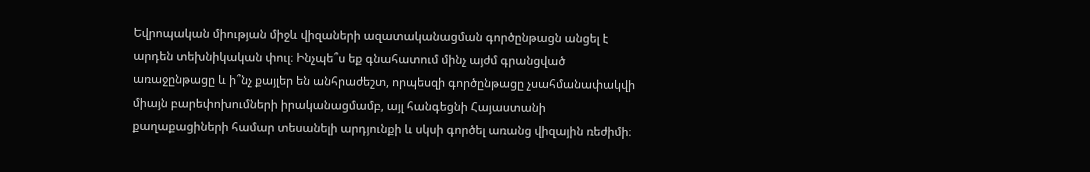Եվրոպական միության միջև վիզաների ազատականացման գործընթացն անցել է արդեն տեխնիկական փուլ։ Ինչպե՞ս եք գնահատում մինչ այժմ գրանցված առաջընթացը և ի՞նչ քայլեր են անհրաժեշտ, որպեսզի գործընթացը չսահմանափակվի միայն բարեփոխումների իրականացմամբ, այլ հանգեցնի Հայաստանի քաղաքացիների համար տեսանելի արդյունքի և սկսի գործել առանց վիզային ռեժիմի։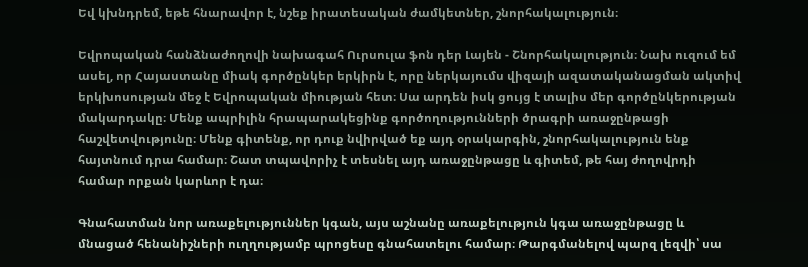Եվ կխնդրեմ, եթե հնարավոր է, նշեք իրատեսական ժամկետներ, շնորհակալություն։

Եվրոպական հանձնաժողովի նախագահ Ուրսուլա ֆոն դեր Լայեն - Շնորհակալություն։ Նախ ուզում եմ ասել, որ Հայաստանը միակ գործընկեր երկիրն է, որը ներկայումս վիզայի ազատականացման ակտիվ երկխոսության մեջ է Եվրոպական միության հետ։ Սա արդեն իսկ ցույց է տալիս մեր գործընկերության մակարդակը։ Մենք ապրիլին հրապարակեցինք գործողությունների ծրագրի առաջընթացի հաշվետվությունը։ Մենք գիտենք, որ դուք նվիրված եք այդ օրակարգին, շնորհակալություն ենք հայտնում դրա համար։ Շատ տպավորիչ է տեսնել այդ առաջընթացը և գիտեմ, թե հայ ժողովրդի համար որքան կարևոր է դա։

Գնահատման նոր առաքելություններ կգան, այս աշնանը առաքելություն կգա առաջընթացը և մնացած հենանիշների ուղղությամբ պրոցեսը գնահատելու համար։ Թարգմանելով պարզ լեզվի՝ սա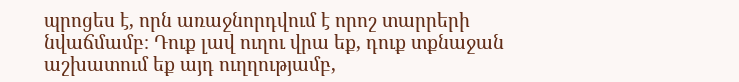պրոցես է, որն առաջնորդվում է որոշ տարրերի նվաճմամբ։ Դուք լավ ուղու վրա եք, դուք տքնաջան աշխատում եք այդ ուղղությամբ,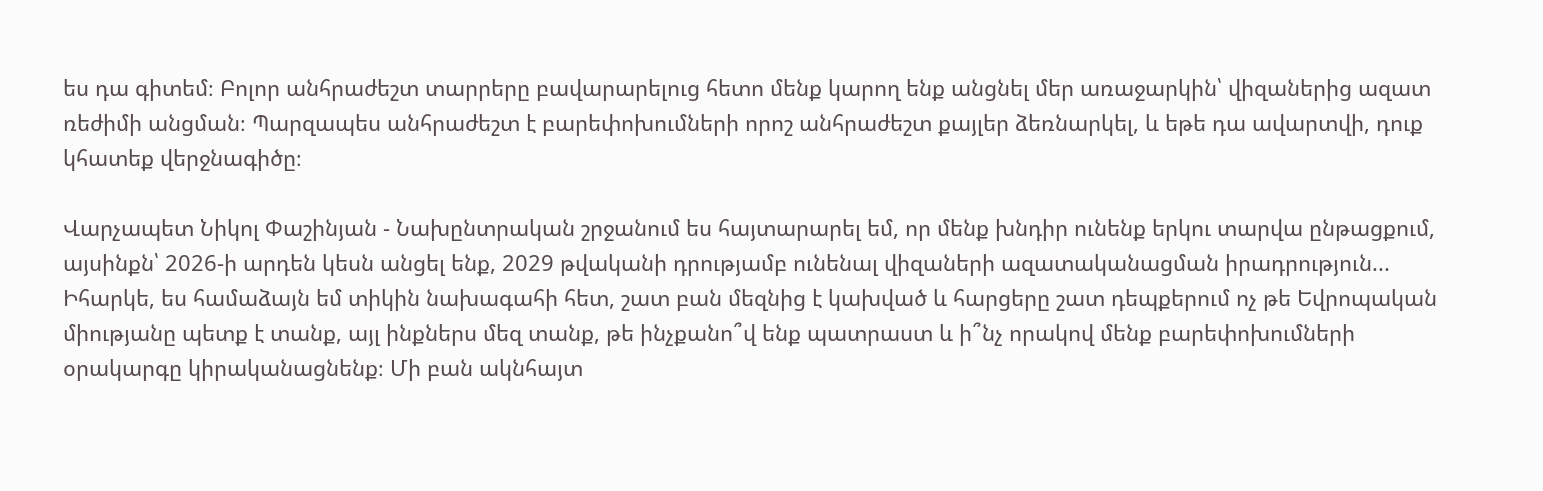ես դա գիտեմ։ Բոլոր անհրաժեշտ տարրերը բավարարելուց հետո մենք կարող ենք անցնել մեր առաջարկին՝ վիզաներից ազատ ռեժիմի անցման։ Պարզապես անհրաժեշտ է բարեփոխումների որոշ անհրաժեշտ քայլեր ձեռնարկել, և եթե դա ավարտվի, դուք կհատեք վերջնագիծը։

Վարչապետ Նիկոլ Փաշինյան - Նախընտրական շրջանում ես հայտարարել եմ, որ մենք խնդիր ունենք երկու տարվա ընթացքում, այսինքն՝ 2026-ի արդեն կեսն անցել ենք, 2029 թվականի դրությամբ ունենալ վիզաների ազատականացման իրադրություն... Իհարկե, ես համաձայն եմ տիկին նախագահի հետ, շատ բան մեզնից է կախված և հարցերը շատ դեպքերում ոչ թե Եվրոպական միությանը պետք է տանք, այլ ինքներս մեզ տանք, թե ինչքանո՞վ ենք պատրաստ և ի՞նչ որակով մենք բարեփոխումների օրակարգը կիրականացնենք։ Մի բան ակնհայտ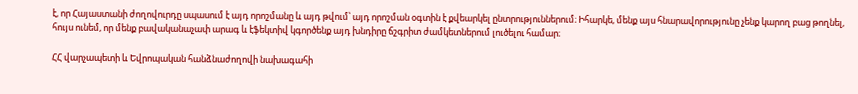է, որ Հայաստանի ժողովուրդը սպասում է այդ որոշմանը և այդ թվում՝ այդ որոշման օգտին է քվեարկել ընտրություններում։ Իհարկե, մենք այս հնարավորությունը չենք կարող բաց թողնել, հույս ունեմ, որ մենք բավականաչափ արագ և էֆեկտիվ կգործենք այդ խնդիրը ճշգրիտ ժամկետներում լուծելու համար։

ՀՀ վարչապետի և Եվրոպական հանձնաժողովի նախագահի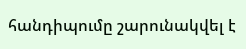հանդիպումը շարունակվել է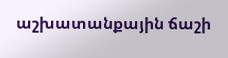աշխատանքային ճաշի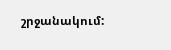շրջանակում: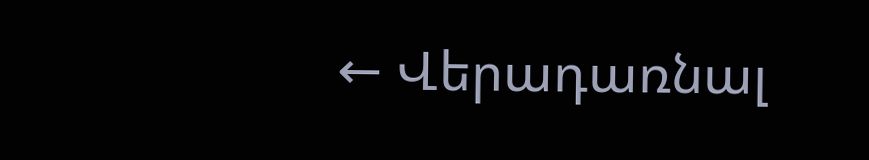← Վերադառնալ